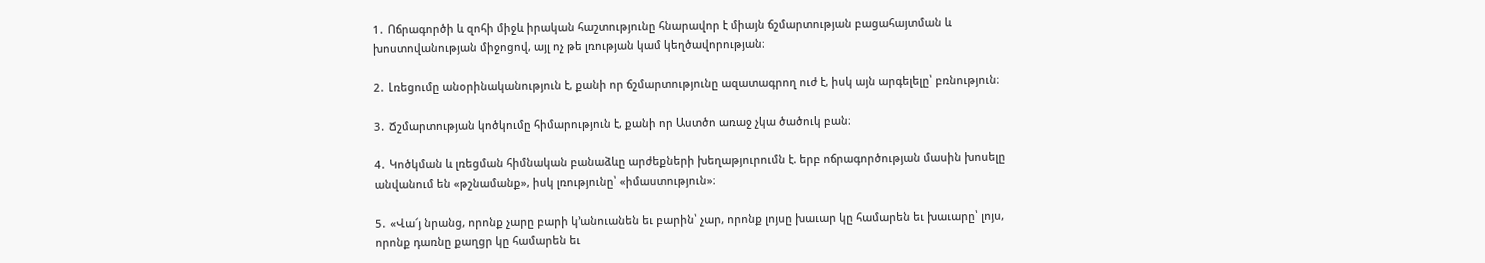1․ Ոճրագործի և զոհի միջև իրական հաշտությունը հնարավոր է միայն ճշմարտության բացահայտման և խոստովանության միջոցով, այլ ոչ թե լռության կամ կեղծավորության։

2․ Լռեցումը անօրինականություն է, քանի որ ճշմարտությունը ազատագրող ուժ է, իսկ այն արգելելը՝ բռնություն։

3․ Ճշմարտության կոծկումը հիմարություն է, քանի որ Աստծո առաջ չկա ծածուկ բան։

4․ Կոծկման և լռեցման հիմնական բանաձևը արժեքների խեղաթյուրումն է. երբ ոճրագործության մասին խոսելը անվանում են «թշնամանք», իսկ լռությունը՝ «իմաստություն»։

5․ «Վա՜յ նրանց, որոնք չարը բարի կ՚անուանեն եւ բարին՝ չար, որոնք լոյսը խաւար կը համարեն եւ խաւարը՝ լոյս, որոնք դառնը քաղցր կը համարեն եւ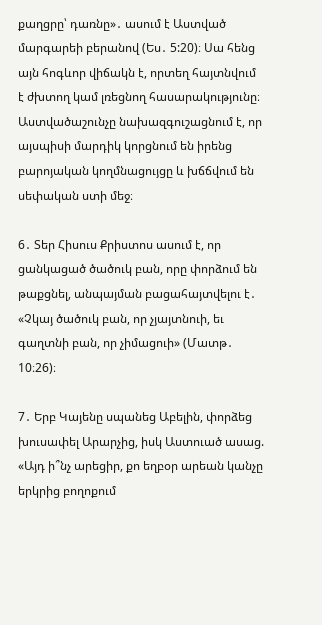քաղցրը՝ դառնը»․ ասում է Աստված մարգարեի բերանով (Ես․ 5:20)։ Սա հենց այն հոգևոր վիճակն է, որտեղ հայտնվում է ժխտող կամ լռեցնող հասարակությունը։ Աստվածաշունչը նախազգուշացնում է, որ այսպիսի մարդիկ կորցնում են իրենց բարոյական կողմնացույցը և խճճվում են սեփական ստի մեջ։

6․ Տեր Հիսուս Քրիստոս ասում է, որ ցանկացած ծածուկ բան, որը փորձում են թաքցնել, անպայման բացահայտվելու է․ «Չկայ ծածուկ բան, որ չյայտնուի, եւ գաղտնի բան, որ չիմացուի» (Մատթ․ 10։26)։

7․ Երբ Կայենը սպանեց Աբելին, փորձեց խուսափել Արարչից, իսկ Աստուած ասաց. «Այդ ի՞նչ արեցիր, քո եղբօր արեան կանչը երկրից բողոքում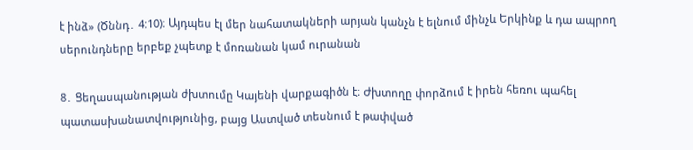է ինձ» (Ծննդ․ 4:10)։ Այդպես էլ մեր նահատակների արյան կանչն է ելնում մինչև Երկինք և դա ապրող սերունդները երբեք չպետք է մոռանան կամ ուրանան

8․ Ցեղասպանության ժխտումը Կայենի վարքագիծն է։ Ժխտողը փորձում է իրեն հեռու պահել պատասխանատվությունից, բայց Աստված տեսնում է թափված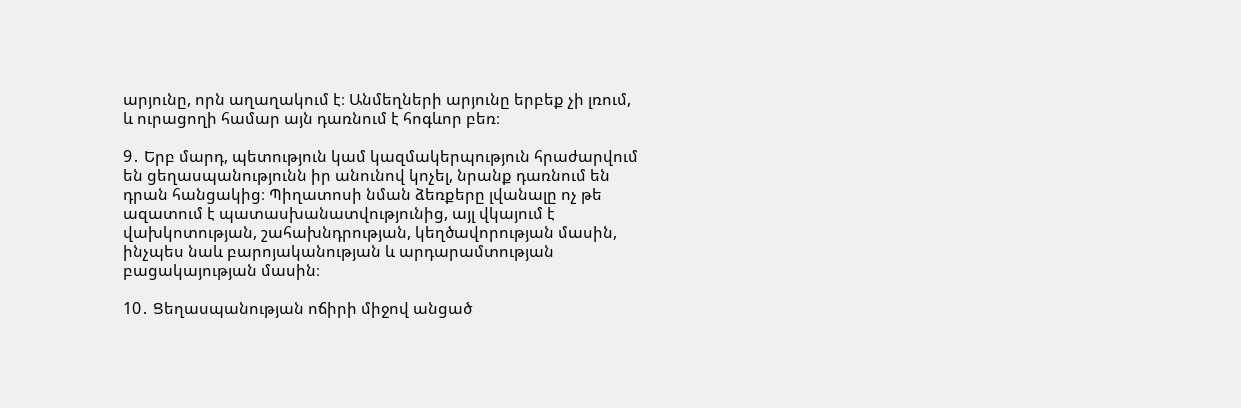արյունը, որն աղաղակում է։ Անմեղների արյունը երբեք չի լռում, և ուրացողի համար այն դառնում է հոգևոր բեռ։

9․ Երբ մարդ, պետություն կամ կազմակերպություն հրաժարվում են ցեղասպանությունն իր անունով կոչել, նրանք դառնում են դրան հանցակից։ Պիղատոսի նման ձեռքերը լվանալը ոչ թե ազատում է պատասխանատվությունից, այլ վկայում է վախկոտության, շահախնդրության, կեղծավորության մասին, ինչպես նաև բարոյականության և արդարամտության բացակայության մասին։

10․ Ցեղասպանության ոճիրի միջով անցած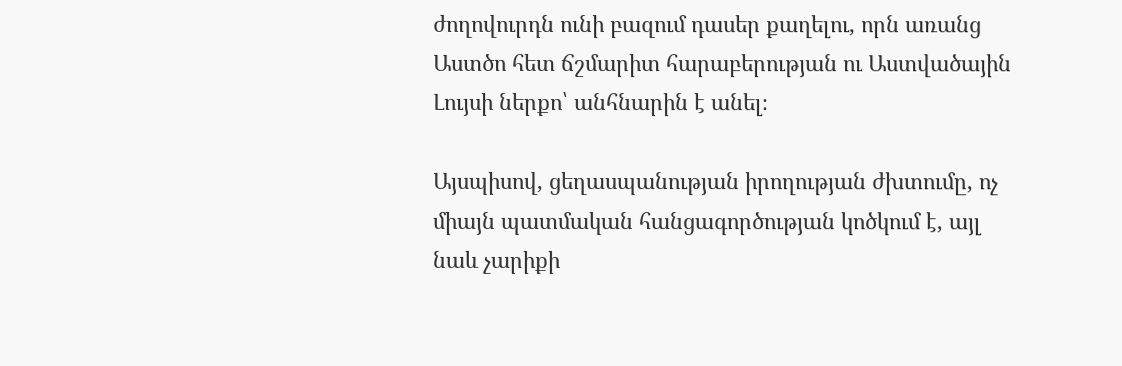ժողովուրդն ունի բազում դասեր քաղելու, որն առանց Աստծո հետ ճշմարիտ հարաբերության ու Աստվածային Լույսի ներքո՝ անհնարին է անել։

Այսպիսով, ցեղասպանության իրողության ժխտումը, ոչ միայն պատմական հանցագործության կոծկում է, այլ նաև չարիքի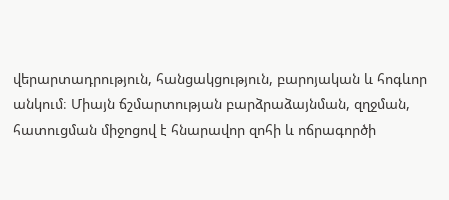վերարտադրություն, հանցակցություն, բարոյական և հոգևոր անկում։ Միայն ճշմարտության բարձրաձայնման, զղջման, հատուցման միջոցով է հնարավոր զոհի և ոճրագործի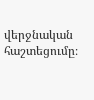վերջնական հաշտեցումը։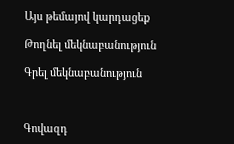Այս թեմայով կարդացեք

Թողնել մեկնաբանություն

Գրել մեկնաբանություն



Գովազդ